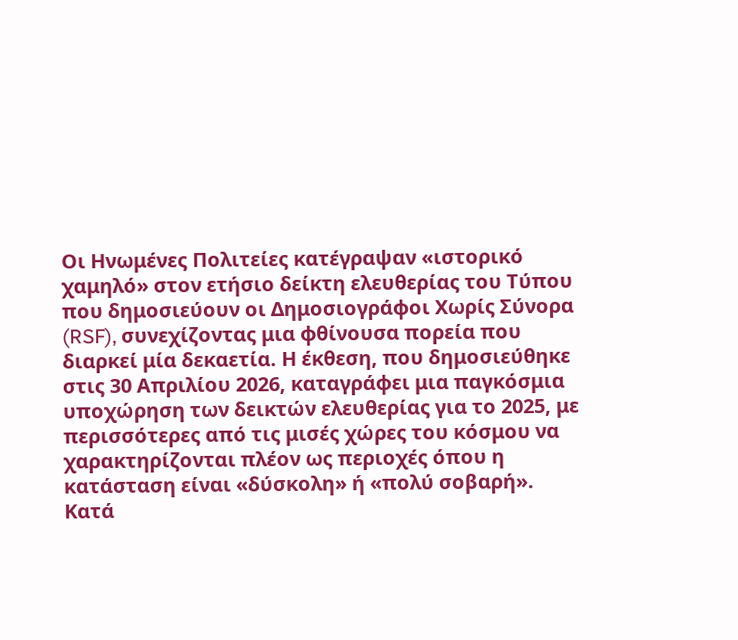Οι Ηνωμένες Πολιτείες κατέγραψαν «ιστορικό χαμηλό» στον ετήσιο δείκτη ελευθερίας του Τύπου που δημοσιεύουν οι Δημοσιογράφοι Χωρίς Σύνορα (RSF), συνεχίζοντας μια φθίνουσα πορεία που διαρκεί μία δεκαετία. Η έκθεση, που δημοσιεύθηκε στις 30 Απριλίου 2026, καταγράφει μια παγκόσμια υποχώρηση των δεικτών ελευθερίας για το 2025, με περισσότερες από τις μισές χώρες του κόσμου να χαρακτηρίζονται πλέον ως περιοχές όπου η κατάσταση είναι «δύσκολη» ή «πολύ σοβαρή».
Κατά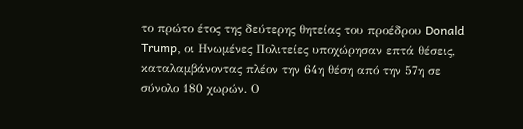το πρώτο έτος της δεύτερης θητείας του προέδρου Donald Trump, οι Ηνωμένες Πολιτείες υποχώρησαν επτά θέσεις, καταλαμβάνοντας πλέον την 64η θέση από την 57η σε σύνολο 180 χωρών. Ο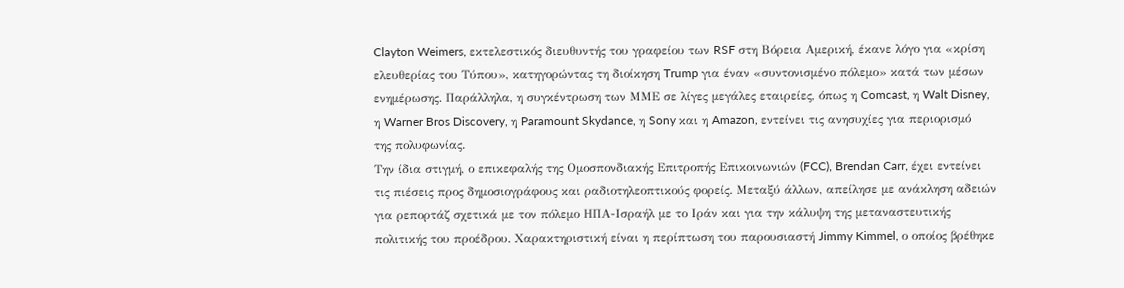Clayton Weimers, εκτελεστικός διευθυντής του γραφείου των RSF στη Βόρεια Αμερική, έκανε λόγο για «κρίση ελευθερίας του Τύπου», κατηγορώντας τη διοίκηση Trump για έναν «συντονισμένο πόλεμο» κατά των μέσων ενημέρωσης. Παράλληλα, η συγκέντρωση των ΜΜΕ σε λίγες μεγάλες εταιρείες, όπως η Comcast, η Walt Disney, η Warner Bros Discovery, η Paramount Skydance, η Sony και η Amazon, εντείνει τις ανησυχίες για περιορισμό της πολυφωνίας.
Την ίδια στιγμή, ο επικεφαλής της Ομοσπονδιακής Επιτροπής Επικοινωνιών (FCC), Brendan Carr, έχει εντείνει τις πιέσεις προς δημοσιογράφους και ραδιοτηλεοπτικούς φορείς. Μεταξύ άλλων, απείλησε με ανάκληση αδειών για ρεπορτάζ σχετικά με τον πόλεμο ΗΠΑ-Ισραήλ με το Ιράν και για την κάλυψη της μεταναστευτικής πολιτικής του προέδρου. Χαρακτηριστική είναι η περίπτωση του παρουσιαστή Jimmy Kimmel, ο οποίος βρέθηκε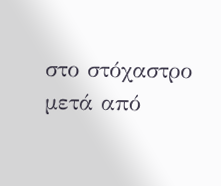στο στόχαστρο μετά από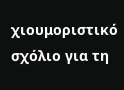χιουμοριστικό σχόλιο για τη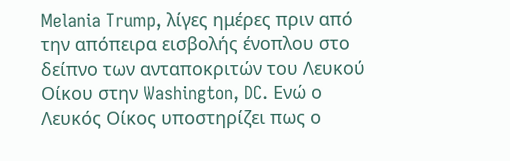Melania Trump, λίγες ημέρες πριν από την απόπειρα εισβολής ένοπλου στο δείπνο των ανταποκριτών του Λευκού Οίκου στην Washington, DC. Ενώ ο Λευκός Οίκος υποστηρίζει πως ο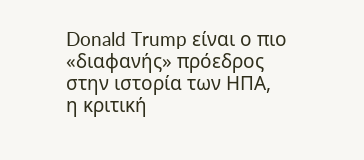Donald Trump είναι ο πιο «διαφανής» πρόεδρος στην ιστορία των ΗΠΑ, η κριτική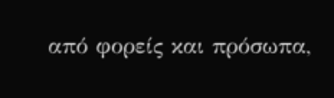από φορείς και πρόσωπα,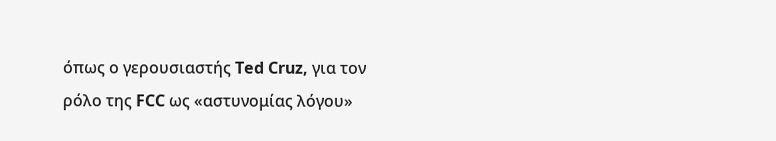όπως ο γερουσιαστής Ted Cruz, για τον ρόλο της FCC ως «αστυνομίας λόγου»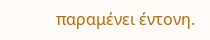παραμένει έντονη.